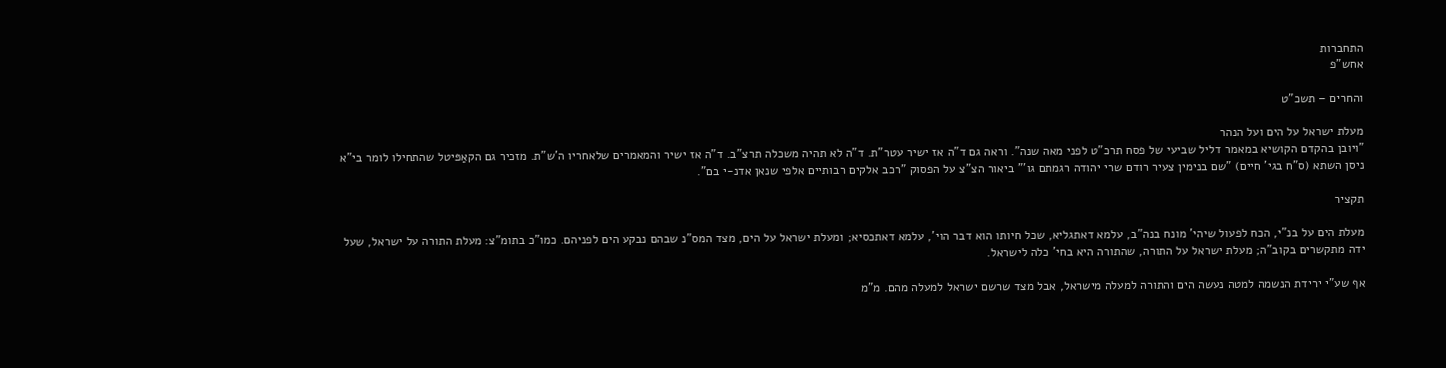התחברות
אחש"פ

והחרים – תשכ"ט

מעלת ישראל על הים ועל הנהר
"ויובן בהקדם הקושיא במאמר דליל שביעי של פסח תרכ"ט לפני מאה שנה". וראה גם ד"ה אז ישיר עטר"ת. ד"ה לא תהיה משכלה תרצ"ב. ד"ה אז ישיר והמאמרים שלאחריו ה'ש"ת. מזכיר גם הקאַפּיטל שהתחילו לומר בי"א ניסן השתא (ס"ח בגי' חיים) "שם בנימין צעיר רודם שרי יהודה רגמתם גו'" ביאור הצ"צ על הפסוק "רכב אלקים רבותיים אלפי שנאן אדנ-י בם".

תקציר

מעלת הים על בנ"י, הכח לפעול שיהי' מונח בנה"ב, עלמא דאתגליא, שכל חיותו הוא דבר הוי', עלמא דאתכסיא; ומעלת ישראל על הים, מצד המס"נ שבהם נבקע הים לפניהם. כמו"כ בתומ"צ: מעלת התורה על ישראל, שעל ידה מתקשרים בקוב"ה; מעלת ישראל על התורה, שהתורה היא בחי' כלה לישראל.

אף שע"י ירידת הנשמה למטה נעשה הים והתורה למעלה מישראל, אבל מצד שרשם ישראל למעלה מהם. מ"מ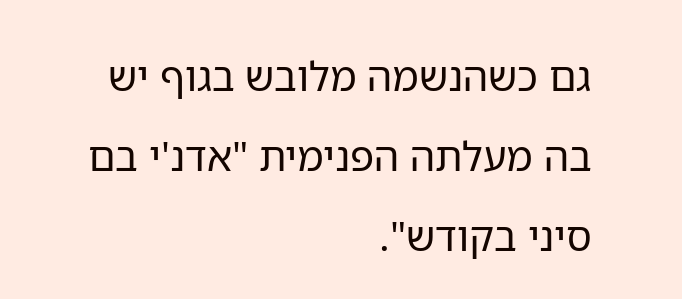גם כשהנשמה מלובש בגוף יש בה מעלתה הפנימית "אדנ'י בם סיני בקודש".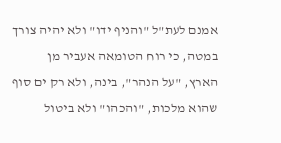אמנם לעת"ל "והניף ידו" ולא יהיה צורך במטה, כי רוח הטומאה אעביר מן הארץ, "על הנהר", בינה, ולא רק ים סוף שהוא מלכות, "והכהו" ולא ביטול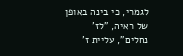לגמרי, כי בינה באופן של ראיה, "לז' נחלים", עליית ז'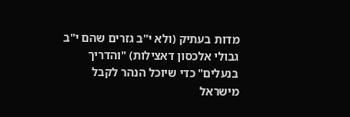מדות בעתיק (ולא י"ב גזרים שהם י"ב גבולי אלכסון דאצילות) "והדריך בנעלים" כדי שיוכל הנהר לקבל מישראל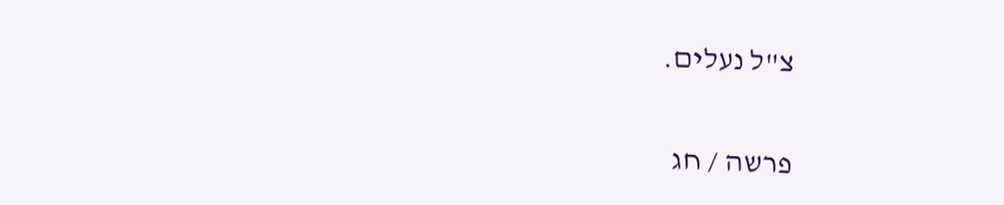צ"ל נעלים.

פרשה / חג